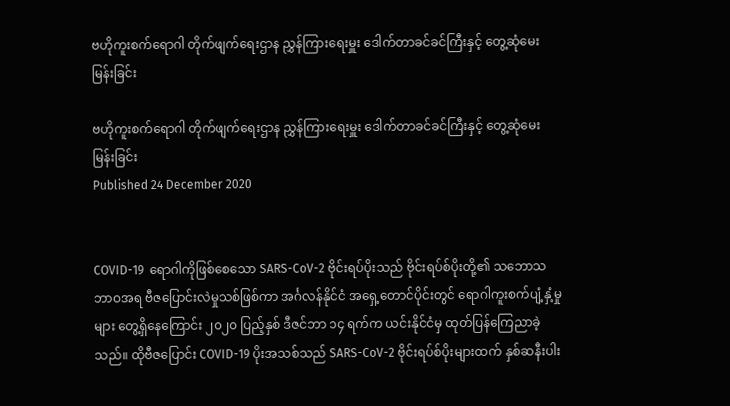ဗဟိုကူးစက်ရောဂါ တိုက်ဖျက်ရေးဌာန ညွှန်ကြားရေးမှူး ဒေါက်တာခင်ခင်ကြီးနှင့် တွေ့ဆုံမေးမြန်းခြင်း

ဗဟိုကူးစက်ရောဂါ တိုက်ဖျက်ရေးဌာန ညွှန်ကြားရေးမှူး ဒေါက်တာခင်ခင်ကြီးနှင့် တွေ့ဆုံမေးမြန်းခြင်း
Published 24 December 2020


COVID-19  ရောဂါကိုဖြစ်စေသော SARS-CoV-2 ဗိုင်းရပ်ပိုးသည် ဗိုင်းရပ်စ်ပိုးတို့၏ သဘောသဘာဝအရ ဗီဇပြောင်းလဲမှုသစ်ဖြစ်ကာ အင်္ဂလန်နိုင်ငံ အရှေ့တောင်ပိုင်းတွင် ရောဂါကူးစက်ပျံ့နှံ့မှုများ တွေ့ရှိနေကြောင်း ၂၀၂၀ ပြည့်နှစ် ဒီဇင်ဘာ ၁၄ ရက်က ယင်းနိုင်ငံမှ ထုတ်ပြန်ကြေညာခဲ့သည်။ ထိုဗီဇပြောင်း COVID-19 ပိုးအသစ်သည် SARS-CoV-2 ဗိုင်းရပ်စ်ပိုးများထက် နှစ်ဆနီးပါး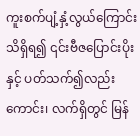ကူးစက်ပျံ့နှံ့လွယ်ကြောင်းသိရှိရ၍ ၎င်းဗီဇပြောင်းပိုးနှင့် ပတ်သက်၍လည်းကောင်း၊ လက်ရှိတွင် မြန်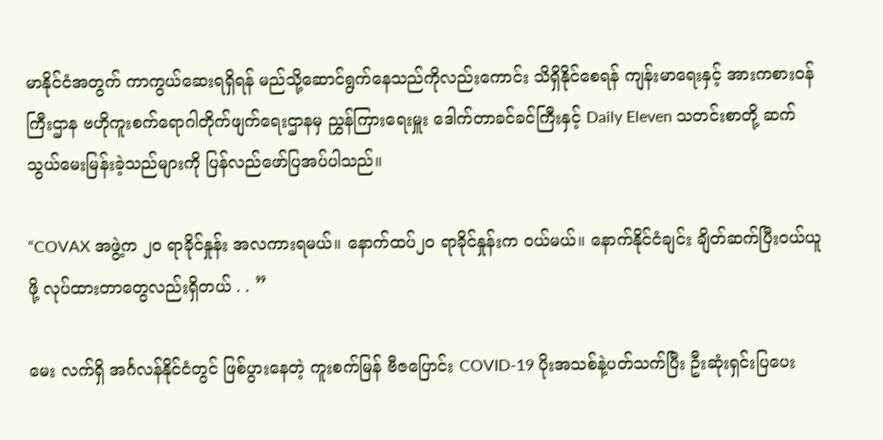မာနိုင်ငံအတွက် ကာကွယ်ဆေးရရှိရန် မည်သို့ဆောင်ရွက်နေသည်ကိုလည်းကောင်း သိရှိနိုင်စေရန် ကျန်းမာရေးနှင့် အားကစားဝန်ကြီးဌာန ဗဟိုကူးစက်ရောဂါတိုက်ဖျက်ရေးဌာနမှ ညွှန်ကြားရေးမှူး ဒေါက်တာခင်ခင်ကြီးနှင့် Daily Eleven သတင်းစာတို့ ဆက်သွယ်မေးမြန်းခဲ့သည်များကို ပြန်လည်ဖော်ပြအပ်ပါသည်။

“COVAX အဖွဲ့က ၂၀ ရာခိုင်နှုန်း အလကားရမယ်။ နောက်ထပ်၂၀ ရာခိုင်နှုန်းက ဝယ်မယ်။ နောက်နိုင်ငံချင်း ချိတ်ဆက်ပြီးဝယ်ယူဖို့ လုပ်ထားတာတွေလည်းရှိတယ် . . ”

မေး လက်ရှိ အင်္ဂလန်နိုင်ငံတွင် ဖြစ်ပွားနေတဲ့ ကူးစက်မြန် ဗီဇပြောင်း COVID-19 ပိုးအသစ်နဲ့ပတ်သက်ပြီး ဦးဆုံးရှင်းပြပေး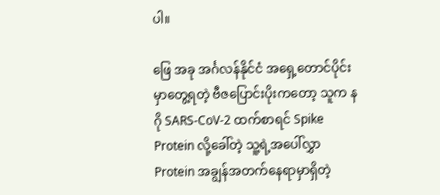ပါ။

ဖြေ အခု အင်္ဂလန်နိုင်ငံ အရှေ့တောင်ပိုင်းမှာတွေ့ရတဲ့ ဗီဇပြောင်းပိုးကတော့ သူက နဂို SARS-CoV-2 ထက်စာရင် Spike Protein လို့ခေါ်တဲ့ သူ့ရဲ့အပေါ်လွှာ Protein အချွန်အတက်နေရာမှာရှိတဲ့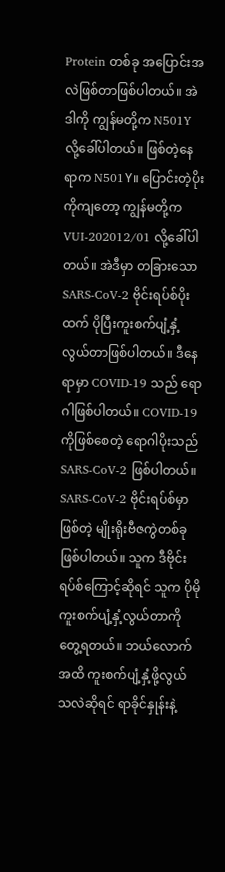Protein တစ်ခု အပြောင်းအလဲဖြစ်တာဖြစ်ပါတယ်။ အဲဒါကို ကျွန်မတို့က N501Y လို့ခေါ်ပါတယ်။ ဖြစ်တဲ့နေရာက N501Y။ ပြောင်းတဲ့ပိုးကိုကျတော့ ကျွန်မတို့က VUI-202012/01 လို့ခေါ်ပါတယ်။ အဲဒီမှာ တခြားသော SARS-CoV-2 ဗိုင်းရပ်စ်ပိုးထက် ပိုပြီးကူးစက်ပျံ့နှံ့ လွယ်တာဖြစ်ပါတယ်။ ဒီနေရာမှာ COVID-19 သည် ရောဂါဖြစ်ပါတယ်။ COVID-19 ကိုဖြစ်စေတဲ့ ရောဂါပိုးသည် SARS-CoV-2 ဖြစ်ပါတယ်။ SARS-CoV-2 ဗိုင်းရပ်စ်မှာဖြစ်တဲ့ မျိုးရိုးဗီဇကွဲတစ်ခုဖြစ်ပါတယ်။ သူက ဒီဗိုင်းရပ်စ်ကြောင့်ဆိုရင် သူက ပိုမိုကူးစက်ပျံ့နှံ့လွယ်တာကို တွေ့ရတယ်။ ဘယ်လောက်အထိ ကူးစက်ပျံ့နှံ့ဖို့လွယ်သလဲဆိုရင် ရာခိုင်နှုန်းနဲ့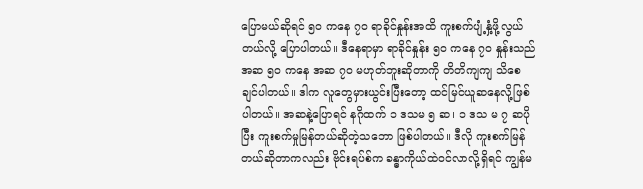ပြောမယ်ဆိုရင် ၅၀ ကနေ ၇၀ ရာခိုင်နှုန်းအထိ ကူးစက်ပျံ့နှံ့ဖို့လွယ်တယ်လို့ ပြောပါတယ်။ ဒီနေရာမှာ ရာခိုင်နှုန်း ၅၀ ကနေ ၇၀ နှုန်းသည် အဆ ၅၀ ကနေ အဆ ၇၀ မဟုတ်ဘူးဆိုတာကို တိတိကျကျ သိစေချင်ပါတယ်။ ဒါက လူတွေမှားယွင်းပြီးတော့ ထင်မြင်ယူဆနေလို့ဖြစ်ပါတယ်။ အဆနဲ့ပြောရင် နဂိုထက် ၁ ဒသမ ၅ ဆ၊ ၁ ဒသ မ ၇ ဆပိုပြီး ကူးစက်မှုမြန်တယ်ဆိုတဲ့သဘော ဖြစ်ပါတယ်။ ဒီလို ကူးစက်မြန်တယ်ဆိုတာကလည်း ဗိုင်းရပ်စ်က ခန္ဓာကိုယ်ထဲဝင်လာလို့ရှိရင် ကျွန်မ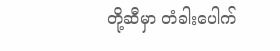တို့ဆီမှာ တံခါးပေါက်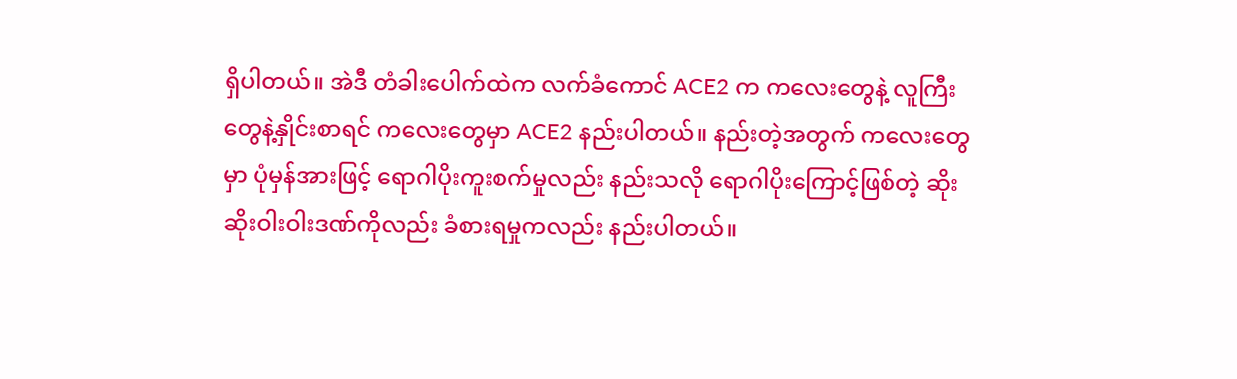ရှိပါတယ်။ အဲဒီ တံခါးပေါက်ထဲက လက်ခံကောင် ACE2 က ကလေးတွေနဲ့ လူကြီးတွေနဲ့နှိုင်းစာရင် ကလေးတွေမှာ ACE2 နည်းပါတယ်။ နည်းတဲ့အတွက် ကလေးတွေမှာ ပုံမှန်အားဖြင့် ရောဂါပိုးကူးစက်မှုလည်း နည်းသလို ရောဂါပိုးကြောင့်ဖြစ်တဲ့ ဆိုးဆိုးဝါးဝါးဒဏ်ကိုလည်း ခံစားရမှုကလည်း နည်းပါတယ်။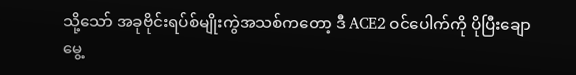သို့သော် အခုဗိုင်းရပ်စ်မျိုးကွဲအသစ်ကတော့ ဒီ ACE2 ဝင်ပေါက်ကို ပိုပြီးချောမွေ့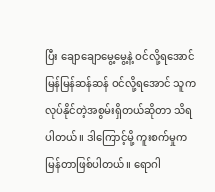ပြီး ချောချောမွေ့မွေ့နဲ့ ဝင်လို့ရအောင် မြန်မြန်ဆန်ဆန် ဝင်လို့ရအောင် သူက လုပ်နိုင်တဲ့အစွမ်းရှိတယ်ဆိုတာ သိရပါတယ်။ ဒါကြောင့်မို့ ကူးစက်မှုက မြန်တာဖြစ်ပါတယ်။ ရောဂါ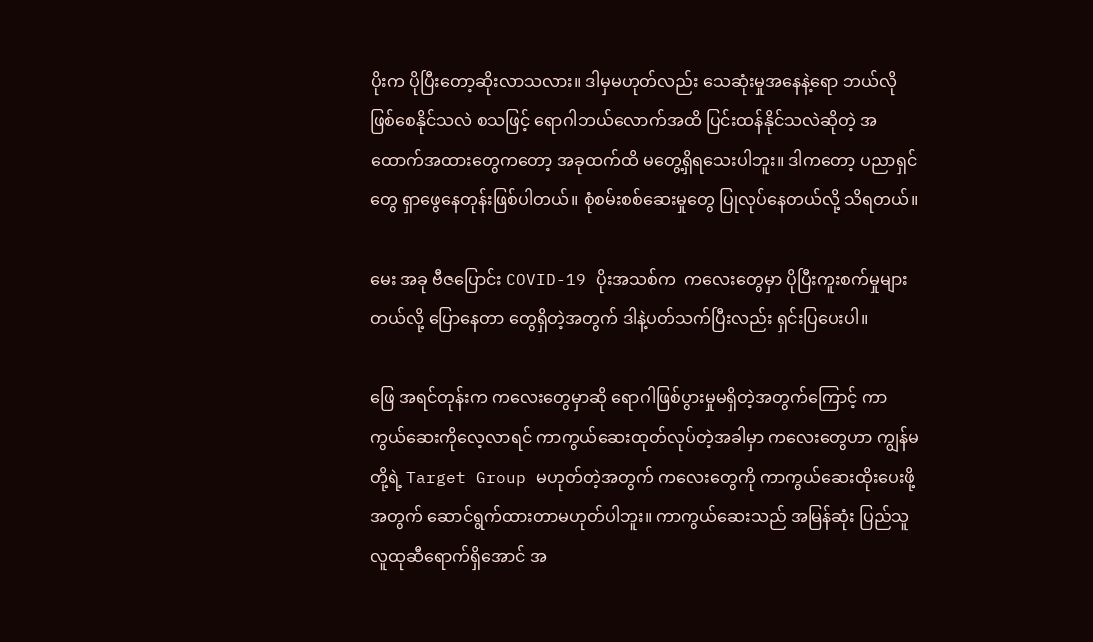ပိုးက ပိုပြီးတော့ဆိုးလာသလား။ ဒါမှမဟုတ်လည်း သေဆုံးမှုအနေနဲ့ရော ဘယ်လိုဖြစ်စေနိုင်သလဲ စသဖြင့် ရောဂါဘယ်လောက်အထိ ပြင်းထန်နိုင်သလဲဆိုတဲ့ အထောက်အထားတွေကတော့ အခုထက်ထိ မတွေ့ရှိရသေးပါဘူး။ ဒါကတော့ ပညာရှင်တွေ ရှာဖွေနေတုန်းဖြစ်ပါတယ်။ စုံစမ်းစစ်ဆေးမှုတွေ ပြုလုပ်နေတယ်လို့ သိရတယ်။

မေး အခု ဗီဇပြောင်း COVID-19 ပိုးအသစ်က  ကလေးတွေမှာ ပိုပြီးကူးစက်မှုများတယ်လို့ ပြောနေတာ တွေရှိတဲ့အတွက် ဒါနဲ့ပတ်သက်ပြီးလည်း ရှင်းပြပေးပါ။

ဖြေ အရင်တုန်းက ကလေးတွေမှာဆို ရောဂါဖြစ်ပွားမှုမရှိတဲ့အတွက်ကြောင့် ကာကွယ်ဆေးကိုလေ့လာရင် ကာကွယ်ဆေးထုတ်လုပ်တဲ့အခါမှာ ကလေးတွေဟာ ကျွန်မတို့ရဲ့ Target Group မဟုတ်တဲ့အတွက် ကလေးတွေကို ကာကွယ်ဆေးထိုးပေးဖို့အတွက် ဆောင်ရွက်ထားတာမဟုတ်ပါဘူး။ ကာကွယ်ဆေးသည် အမြန်ဆုံး ပြည်သူလူထုဆီရောက်ရှိအောင် အ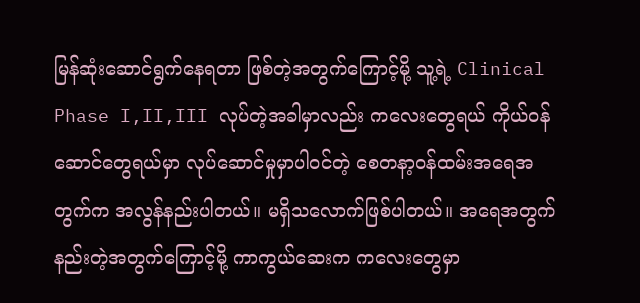မြန်ဆုံးဆောင်ရွက်နေရတာ ဖြစ်တဲ့အတွက်ကြောင့်မို့ သူ့ရဲ့ Clinical Phase I,II,III လုပ်တဲ့အခါမှာလည်း ကလေးတွေရယ် ကိုယ်ဝန်ဆောင်တွေရယ်မှာ လုပ်ဆောင်မှုမှာပါဝင်တဲ့ စေတနာ့ဝန်ထမ်းအရေအတွက်က အလွန်နည်းပါတယ်။ မရှိသလောက်ဖြစ်ပါတယ်။ အရေအတွက် နည်းတဲ့အတွက်ကြောင့်မို့ ကာကွယ်ဆေးက ကလေးတွေမှာ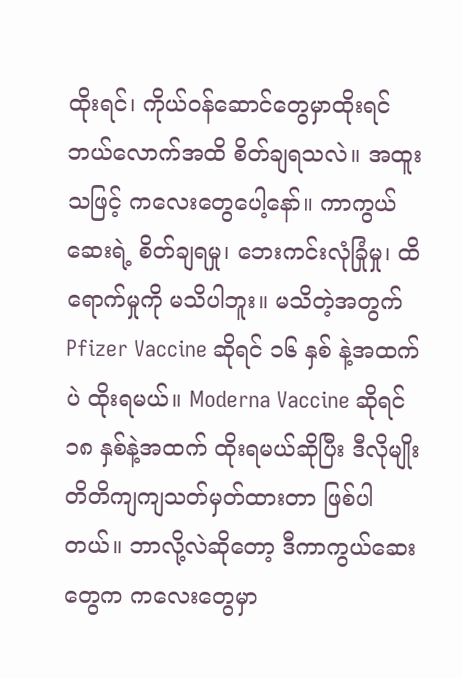ထိုးရင်၊ ကိုယ်ဝန်ဆောင်တွေမှာထိုးရင် ဘယ်လောက်အထိ စိတ်ချရသလဲ။ အထူးသဖြင့် ကလေးတွေပေါ့နော်။ ကာကွယ်ဆေးရဲ့ စိတ်ချရမှု၊ ဘေးကင်းလုံခြုံမှု၊ ထိရောက်မှုကို မသိပါဘူး။ မသိတဲ့အတွက် Pfizer Vaccine ဆိုရင် ၁၆ နှစ် နဲ့အထက်ပဲ ထိုးရမယ်။ Moderna Vaccine ဆိုရင် ၁၈ နှစ်နဲ့အထက် ထိုးရမယ်ဆိုပြီး ဒီလိုမျိုး တိတိကျကျသတ်မှတ်ထားတာ ဖြစ်ပါတယ်။ ဘာလို့လဲဆိုတော့ ဒီကာကွယ်ဆေးတွေက ကလေးတွေမှာ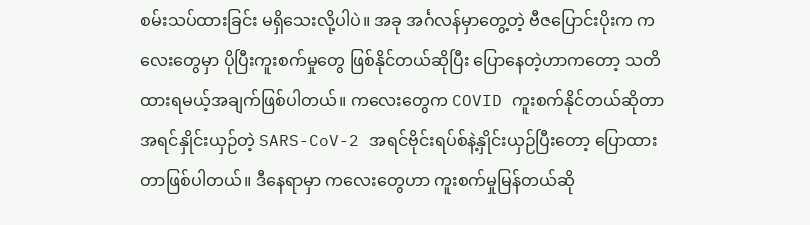စမ်းသပ်ထားခြင်း မရှိသေးလို့ပါပဲ။ အခု အင်္ဂလန်မှာတွေ့တဲ့ ဗီဇပြောင်းပိုးက ကလေးတွေမှာ ပိုပြီးကူးစက်မှုတွေ ဖြစ်နိုင်တယ်ဆိုပြီး ပြောနေတဲ့ဟာကတော့ သတိထားရမယ့်အချက်ဖြစ်ပါတယ်။ ကလေးတွေက COVID ကူးစက်နိုင်တယ်ဆိုတာ အရင်နှိုင်းယှဉ်တဲ့ SARS-CoV-2 အရင်ဗိုင်းရပ်စ်နဲ့နှိုင်းယှဉ်ပြီးတော့ ပြောထားတာဖြစ်ပါတယ်။ ဒီနေရာမှာ ကလေးတွေဟာ ကူးစက်မှုမြန်တယ်ဆို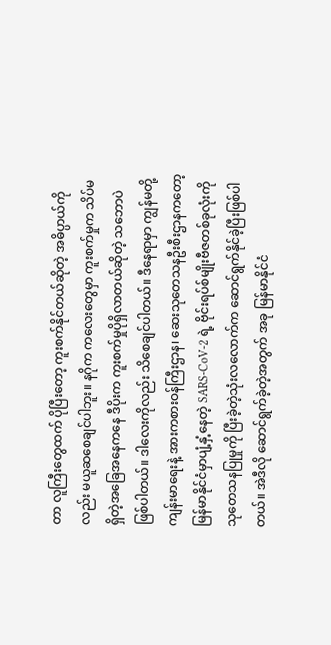တာ လူကြီးတွေထက် ပိုပြီးတော့ ကူးစက်နိုင်တယ်ဆိုတဲ့ အဓိပ္ပာယ်ကိုလည်း မယူဆစေချင်ပါဘူး။ နဂိုက ကလေးတွေမှာ ကူးစက်မှုက သိပ်မရှိတဲ့အခြေအနေကနေ ဒီပိုးက ကူးစက်မှုပိုရှိလာတယ်ဆိုတဲ့ သဘောပဲ ဖြစ်ပါတယ်။ ဒါလေးကိုလည်း သိစေချင်ပါတယ်။ ဒီနေရာမှာ ကျွန်မတို့ ကျန်းမာရေးနဲ့ အားကစားဝန်ကြီးဌာန၊ ဆေးသုတေသနဦးစီးဌာနကတော့ မြန်မာနိုင်ငံမှာပျံ့နှံ့နေတဲ့ SARS-CoV-2 ရဲ့ ဗိုင်းရပ်စ်မျိုးဗီဇတစ်ခုလုံးကို သုတေသနပြုမှုကို ပြီးခဲ့တဲ့သုံးလလောက်က ဆောင်ရွက်နိုင်ခဲ့ပြီးဖြစ်ပါတယ်။ အဲဒီလို ဆောင်ရွက်ခဲ့တဲ့အတွက် အခု မြန်မာနိုင်ငံ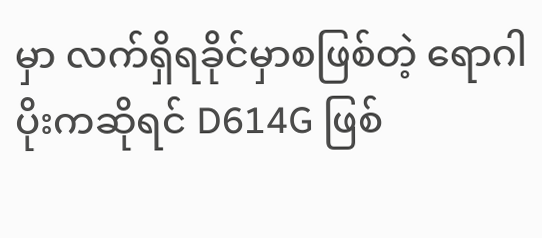မှာ လက်ရှိရခိုင်မှာစဖြစ်တဲ့ ရောဂါပိုးကဆိုရင် D614G ဖြစ်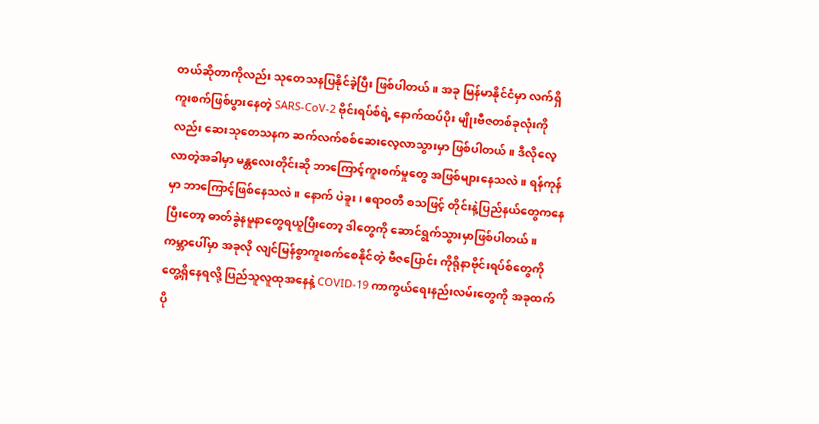တယ်ဆိုတာကိုလည်း သုတေသနပြနိုင်ခဲ့ပြီး ဖြစ်ပါတယ်။ အခု မြန်မာနိုင်ငံမှာ လက်ရှိကူးစက်ဖြစ်ပွားနေတဲ့ SARS-CoV-2 ဗိုင်းရပ်စ်ရဲ့ နောက်ထပ်ပိုး မျိုးဗီဇတစ်ခုလုံးကိုလည်း ဆေးသုတေသနက ဆက်လက်စစ်ဆေးလေ့လာသွားမှာ ဖြစ်ပါတယ်။ ဒီလိုလေ့လာတဲ့အခါမှာ မန္တလေးတိုင်းဆို ဘာကြောင့်ကူးစက်မှုတွေ အဖြစ်များနေသလဲ။ ရန်ကုန်မှာ ဘာကြောင့်ဖြစ်နေသလဲ။ နောက် ပဲခူး၊ ဧရာဝတီ စသဖြင့် တိုင်းနဲ့ပြည်နယ်တွေကနေပြီးတော့ ဓာတ်ခွဲနမူနာတွေရယူပြီးတော့ ဒါတွေကို ဆောင်ရွက်သွားမှာဖြစ်ပါတယ်။ ကမ္ဘာပေါ်မှာ အခုလို လျင်မြန်စွာကူးစက်စေနိုင်တဲ့ ဗီဇပြောင်း ကိုရိုနာဗိုင်းရပ်စ်တွေကို တွေ့ရှိနေရလို့ ပြည်သူလူထုအနေနဲ့ COVID-19 ကာကွယ်ရေးနည်းလမ်းတွေကို အခုထက်ပို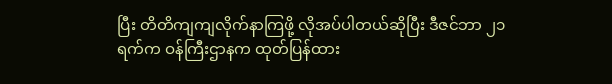ပြီး တိတိကျကျလိုက်နာကြဖို့ လိုအပ်ပါတယ်ဆိုပြီး ဒီဇင်ဘာ ၂၁ ရက်က ဝန်ကြီးဌာနက ထုတ်ပြန်ထား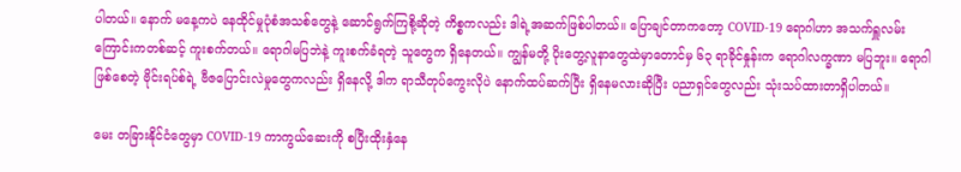ပါတယ်။ နောက် မနေ့ကပဲ နေထိုင်မှုပုံစံအသစ်တွေနဲ့ ဆောင်ရွက်ကြစို့ဆိုတဲ့ ကိစ္စကလည်း ဒါရဲ့အဆက်ဖြစ်ပါတယ်။ ပြောချင်တာကတော့ COVID-19 ရောဂါဟာ အသက်ရှူလမ်းကြောင်းကတစ်ဆင့် ကူးစက်တယ်။ ရောဂါမပြဘဲနဲ့ ကူးစက်ခံရတဲ့ သူတွေက ရှိနေတယ်။ ကျွန်မတို့ ပိုးတွေ့လူနာတွေထဲမှာတောင်မှ ၆၃ ရာခိုင်နှုန်းက ရောဂါလက္ခဏာ မပြဘူး။ ရောဂါဖြစ်စေတဲ့ ဗိုင်းရပ်စ်ရဲ့ ဗီဇပြောင်းလဲမှုတွေကလည်း ရှိနေလို့ ဒါက ရာသီတုပ်ကွေးလိုပဲ နောက်ထပ်ဆက်ပြီး ရှိနေမလားဆိုပြီး ပညာရှင်တွေလည်း သုံးသပ်ထားတာရှိပါတယ်။

မေး တခြားနိုင်ငံတွေမှာ COVID-19 ကာကွယ်ဆေးကို စပြီးထိုးနှံနေ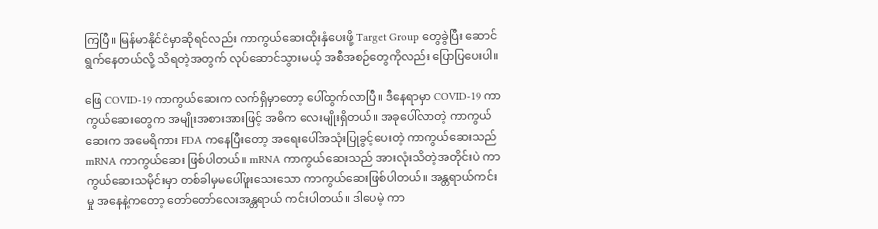ကြပြီ။ မြန်မာနိုင်ငံမှာဆိုရင်လည်း ကာကွယ်ဆေးထိုးနှံပေးဖို့ Target Group တွေခွဲပြီး ဆောင်ရွက်နေတယ်လို့ သိရတဲ့အတွက် လုပ်ဆောင်သွားမယ့် အစီအစဉ်တွေကိုလည်း ပြောပြပေးပါ။

ဖြေ COVID-19 ကာကွယ်ဆေးက လက်ရှိမှာတော့ ပေါ်ထွက်လာပြီ။ ဒီနေရာမှာ COVID-19 ကာကွယ်ဆေးတွေက အမျိုးအစားအားဖြင့် အဓိက လေးမျိုးရှိတယ်။ အခုပေါ်လာတဲ့ ကာကွယ်ဆေးက အမေရိကား FDA ကနေပြီးတော့ အရေးပေါ်အသုံးပြုခွင့်ပေးတဲ့ ကာကွယ်ဆေးသည် mRNA ကာကွယ်ဆေး ဖြစ်ပါတယ်။ mRNA ကာကွယ်ဆေးသည် အားလုံးသိတဲ့အတိုင်းပဲ ကာကွယ်ဆေးသမိုင်းမှာ တစ်ခါမှမပေါ်ဖူးသေးသော ကာကွယ်ဆေးဖြစ်ပါတယ်။ အန္တရာယ်ကင်းမှု အနေနဲ့ကတော့ တော်တော်လေးအန္တရာယ် ကင်းပါတယ်။ ဒါပေမဲ့ ကာ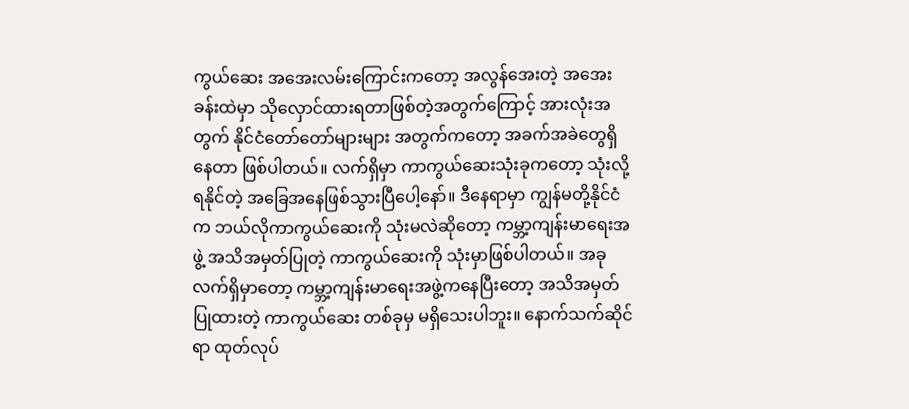ကွယ်ဆေး အအေးလမ်းကြောင်းကတော့ အလွန်အေးတဲ့ အအေးခန်းထဲမှာ သိုလှောင်ထားရတာဖြစ်တဲ့အတွက်ကြောင့် အားလုံးအတွက် နိုင်ငံတော်တော်များများ အတွက်ကတော့ အခက်အခဲတွေရှိနေတာ ဖြစ်ပါတယ်။ လက်ရှိမှာ ကာကွယ်ဆေးသုံးခုကတော့ သုံးလို့ရနိုင်တဲ့ အခြေအနေဖြစ်သွားပြီပေါ့နော်။ ဒီနေရာမှာ ကျွန်မတို့နိုင်ငံက ဘယ်လိုကာကွယ်ဆေးကို သုံးမလဲဆိုတော့ ကမ္ဘာ့ကျန်းမာရေးအဖွဲ့ အသိအမှတ်ပြုတဲ့ ကာကွယ်ဆေးကို သုံးမှာဖြစ်ပါတယ်။ အခုလက်ရှိမှာတော့ ကမ္ဘာ့ကျန်းမာရေးအဖွဲ့ကနေပြီးတော့ အသိအမှတ်ပြုထားတဲ့ ကာကွယ်ဆေး တစ်ခုမှ မရှိသေးပါဘူး။ နောက်သက်ဆိုင်ရာ ထုတ်လုပ်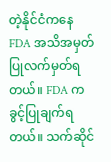တဲ့နိုင်ငံကနေ FDA အသိအမှတ်ပြုလက်မှတ်ရ တယ်။ FDA က ခွင့်ပြုချက်ရတယ်။ သက်ဆိုင်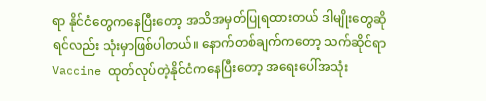ရာ နိုင်ငံတွေကနေပြီးတော့ အသိအမှတ်ပြုရထားတယ် ဒါမျိုးတွေဆိုရင်လည်း သုံးမှာဖြစ်ပါတယ်။ နောက်တစ်ချက်ကတော့ သက်ဆိုင်ရာ Vaccine ထုတ်လုပ်တဲ့နိုင်ငံကနေပြီးတော့ အရေးပေါ်အသုံး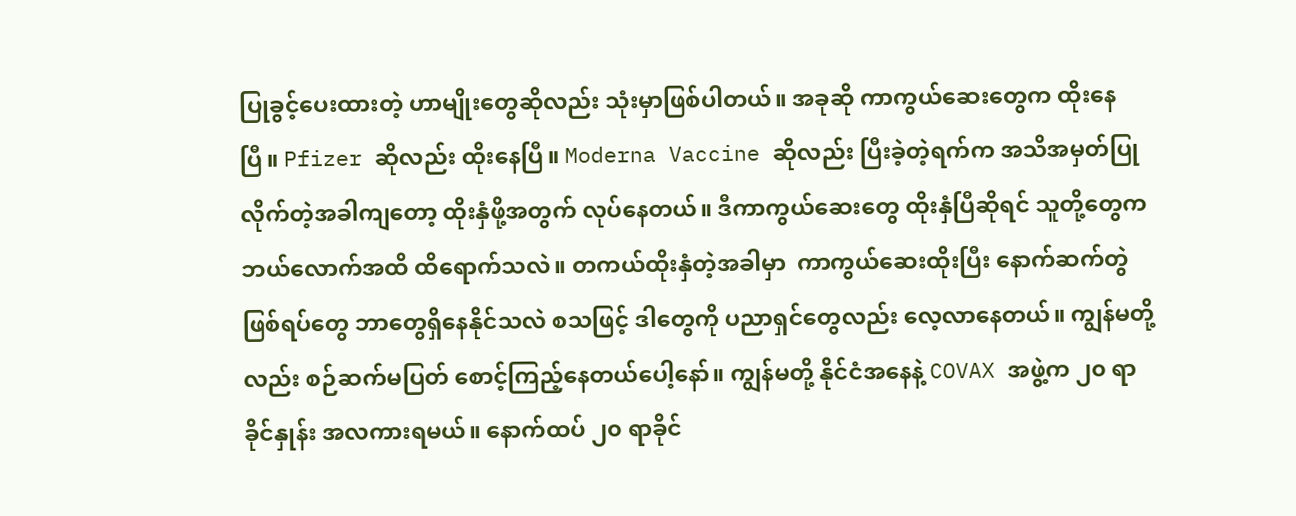ပြုခွင့်ပေးထားတဲ့ ဟာမျိုးတွေဆိုလည်း သုံးမှာဖြစ်ပါတယ်။ အခုဆို ကာကွယ်ဆေးတွေက ထိုးနေပြီ။ Pfizer ဆိုလည်း ထိုးနေပြီ။ Moderna Vaccine ဆိုလည်း ပြီးခဲ့တဲ့ရက်က အသိအမှတ်ပြုလိုက်တဲ့အခါကျတော့ ထိုးနှံဖို့အတွက် လုပ်နေတယ်။ ဒီကာကွယ်ဆေးတွေ ထိုးနှံပြီဆိုရင် သူတို့တွေက ဘယ်လောက်အထိ ထိရောက်သလဲ။ တကယ်ထိုးနှံတဲ့အခါမှာ  ကာကွယ်ဆေးထိုးပြီး နောက်ဆက်တွဲဖြစ်ရပ်တွေ ဘာတွေရှိနေနိုင်သလဲ စသဖြင့် ဒါတွေကို ပညာရှင်တွေလည်း လေ့လာနေတယ်။ ကျွန်မတို့လည်း စဉ်ဆက်မပြတ် စောင့်ကြည့်နေတယ်ပေါ့နော်။ ကျွန်မတို့ နိုင်ငံအနေနဲ့ COVAX အဖွဲ့က ၂၀ ရာခိုင်နှုန်း အလကားရမယ်။ နောက်ထပ် ၂၀ ရာခိုင်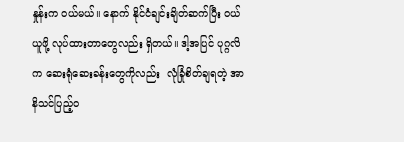နှုန်းက ဝယ်မယ်။ နောက် နိုင်ငံချင်းချိတ်ဆက်ပြီး ဝယ်ယူဖို့ လုပ်ထားတာတွေလည်း ရှိတယ်။ ဒါ့အပြင် ပုဂ္ဂလိက ဆေးရုံဆေးခန်းတွေကိုလည်း  လုံခြုံစိတ်ချရတဲ့ အာနိသင်ပြည့်ဝ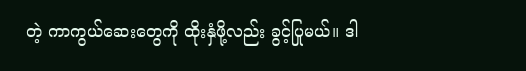တဲ့ ကာကွယ်ဆေးတွေကို ထိုးနှံဖို့လည်း ခွင့်ပြုမယ်။ ဒါ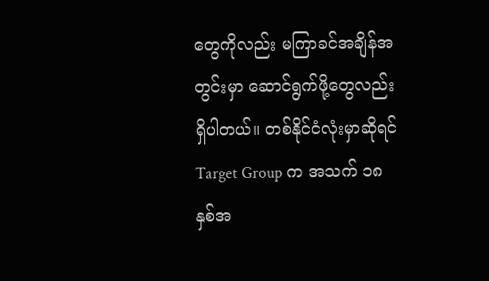တွေကိုလည်း မကြာခင်အချိန်အတွင်းမှာ ဆောင်ရွက်ဖို့တွေလည်းရှိပါတယ်။ တစ်နိုင်ငံလုံးမှာဆိုရင် Target Group က အသက် ၁၈ နှစ်အ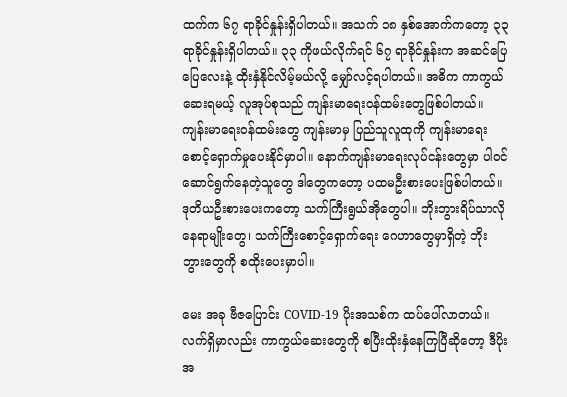ထက်က ၆၇ ရာခိုင်နှုန်းရှိပါတယ်။ အသက် ၁၈ နှစ်အောက်ကတော့ ၃၃ ရာခိုင်နှုန်းရှိပါတယ်။ ၃၃ ကိုဖယ်လိုက်ရင် ၆၇ ရာခိုင်နှုန်းက အဆင်ပြေပြေလေးနဲ့ ထိုးနှံနိုင်လိမ့်မယ်လို့ မျှော်လင့်ရပါတယ်။ အဓိက ကာကွယ်ဆေးရမယ့် လူအုပ်စုသည် ကျန်းမာရေးဝန်ထမ်းတွေဖြစ်ပါတယ်။ ကျန်းမာရေးဝန်ထမ်းတွေ ကျန်းမာမှ ပြည်သူလူထုကို ကျန်းမာရေးစောင့်ရှောက်မှုပေးနိုင်မှာပါ။ နောက်ကျန်းမာရေးလုပ်ငန်းတွေမှာ ပါဝင်ဆောင်ရွက်နေတဲ့သူတွေ ဒါတွေကတော့ ပထမဦးစားပေးဖြစ်ပါတယ်။ ဒုတိယဦးစားပေးကတော့ သက်ကြီးရွယ်အိုတွေပါ။ ဘိုးဘွားရိပ်သာလိုနေရာမျိုးတွေ၊ သက်ကြီးစောင့်ရှောက်ရေး ဂေဟာတွေမှာရှိတဲ့ ဘိုးဘွားတွေကို စထိုးပေးမှာပါ။

မေး အခု ဗီဇပြောင်း COVID-19 ပိုးအသစ်က ထပ်ပေါ်လာတယ်။ လက်ရှိမှာလည်း ကာကွယ်ဆေးတွေကို စပြီးထိုးနှံနေကြပြီဆိုတော့ ဒီပိုးအ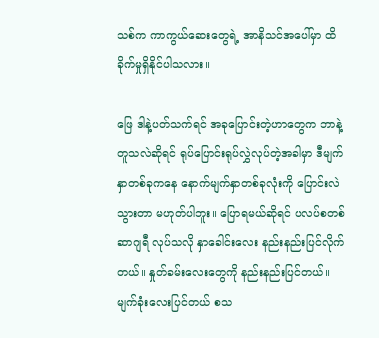သစ်က ကာကွယ်ဆေးတွေရဲ့ အာနိသင်အပေါ်မှာ ထိခိုက်မှုရှိနိုင်ပါသလား။

ဖြေ ဒါနဲ့ပတ်သက်ရင် အခုပြောင်းတဲ့ဟာတွေက ဘာနဲ့တူသလဲဆိုရင် ရုပ်ပြောင်းရုပ်လွှဲလုပ်တဲ့အခါမှာ ဒီမျက်နှာတစ်ခုကနေ နောက်မျက်နှာတစ်ခုလုံးကို ပြောင်းလဲသွားတာ မဟုတ်ပါဘူး။ ပြောရမယ်ဆိုရင် ပလပ်စတစ်ဆာဂျရီ လုပ်သလို နှာခေါင်းလေး နည်းနည်းပြင်လိုက်တယ်။ နှုတ်ခမ်းလေးတွေကို နည်းနည်းပြင်တယ်။ မျက်ခုံးလေးပြင်တယ် စသ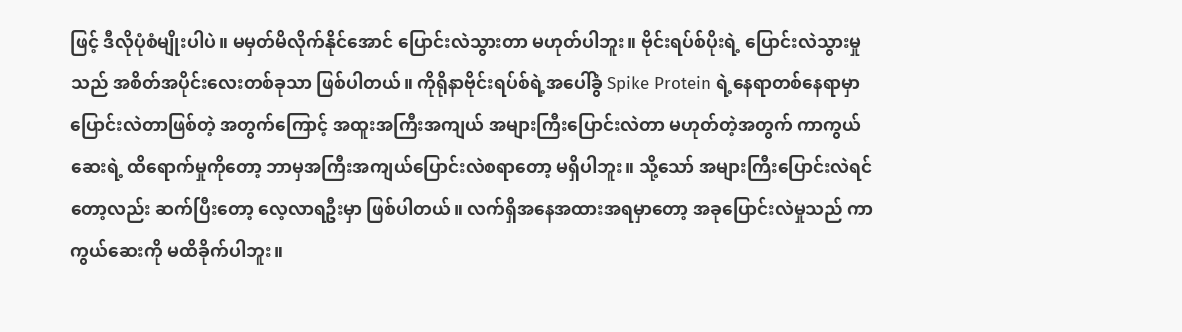ဖြင့် ဒီလိုပုံစံမျိုးပါပဲ။ မမှတ်မိလိုက်နိုင်အောင် ပြောင်းလဲသွားတာ မဟုတ်ပါဘူး။ ဗိုင်းရပ်စ်ပိုးရဲ့ ပြောင်းလဲသွားမှုသည် အစိတ်အပိုင်းလေးတစ်ခုသာ ဖြစ်ပါတယ်။ ကိုရိုနာဗိုင်းရပ်စ်ရဲ့အပေါ်ခွံ Spike Protein ရဲ့နေရာတစ်နေရာမှာ ပြောင်းလဲတာဖြစ်တဲ့ အတွက်ကြောင့် အထူးအကြီးအကျယ် အများကြီးပြောင်းလဲတာ မဟုတ်တဲ့အတွက် ကာကွယ်ဆေးရဲ့ ထိရောက်မှုကိုတော့ ဘာမှအကြီးအကျယ်ပြောင်းလဲစရာတော့ မရှိပါဘူး။ သို့သော် အများကြီးပြောင်းလဲရင်တော့လည်း ဆက်ပြီးတော့ လေ့လာရဦးမှာ ဖြစ်ပါတယ်။ လက်ရှိအနေအထားအရမှာတော့ အခုပြောင်းလဲမှုသည် ကာကွယ်ဆေးကို မထိခိုက်ပါဘူး။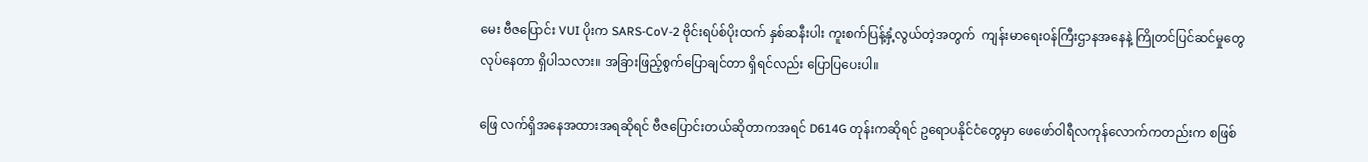မေး ဗီဇပြောင်း VUI ပိုးက SARS-CoV-2 ဗိုင်းရပ်စ်ပိုးထက် နှစ်ဆနီးပါး ကူးစက်ပြန့်နှံ့လွယ်တဲ့အတွက်  ကျန်းမာရေးဝန်ကြီးဌာနအနေနဲ့ ကြိုတင်ပြင်ဆင်မှုတွေ လုပ်နေတာ ရှိပါသလား။ အခြားဖြည့်စွက်ပြောချင်တာ ရှိရင်လည်း ပြောပြပေးပါ။

ဖြေ လက်ရှိအနေအထားအရဆိုရင် ဗီဇပြောင်းတယ်ဆိုတာကအရင် D614G တုန်းကဆိုရင် ဥရောပနိုင်ငံတွေမှာ ဖေဖော်ဝါရီလကုန်လောက်ကတည်းက စဖြစ်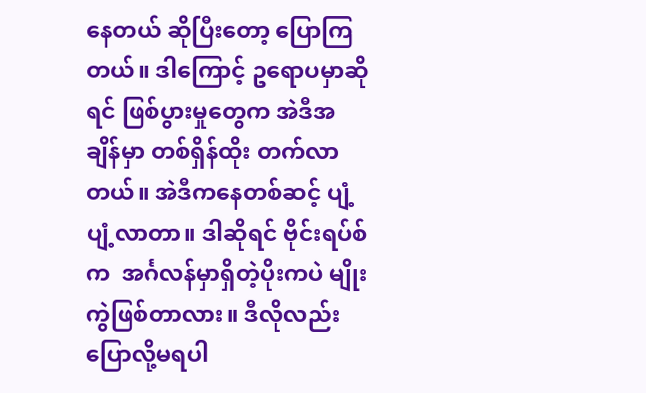နေတယ် ဆိုပြီးတော့ ပြောကြတယ်။ ဒါကြောင့် ဥရောပမှာဆိုရင် ဖြစ်ပွားမှုတွေက အဲဒီအချိန်မှာ တစ်ရှိန်ထိုး တက်လာတယ်။ အဲဒီကနေတစ်ဆင့် ပျံ့ပျံ့လာတာ။ ဒါဆိုရင် ဗိုင်းရပ်စ်က  အင်္ဂလန်မှာရှိတဲ့ပိုးကပဲ မျိုးကွဲဖြစ်တာလား။ ဒီလိုလည်း ပြောလို့မရပါ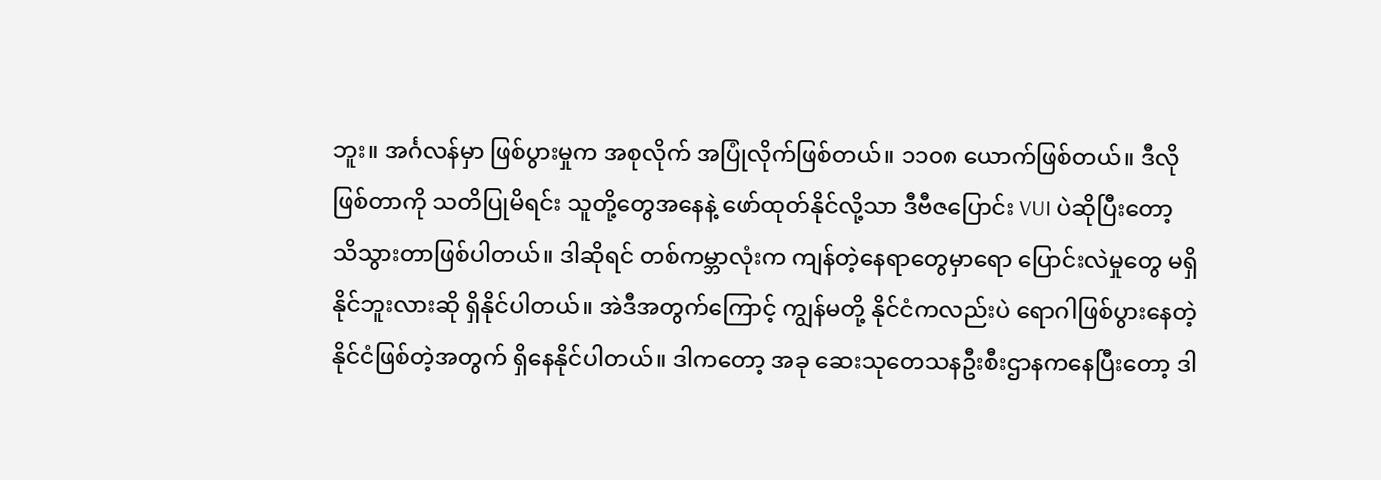ဘူး။ အင်္ဂလန်မှာ ဖြစ်ပွားမှုက အစုလိုက် အပြုံလိုက်ဖြစ်တယ်။ ၁၁၀၈ ယောက်ဖြစ်တယ်။ ဒီလိုဖြစ်တာကို သတိပြုမိရင်း သူတို့တွေအနေနဲ့ ဖော်ထုတ်နိုင်လို့သာ ဒီဗီဇပြောင်း VUI ပဲဆိုပြီးတော့ သိသွားတာဖြစ်ပါတယ်။ ဒါဆိုရင် တစ်ကမ္ဘာလုံးက ကျန်တဲ့နေရာတွေမှာရော ပြောင်းလဲမှုတွေ မရှိနိုင်ဘူးလားဆို ရှိနိုင်ပါတယ်။ အဲဒီအတွက်ကြောင့် ကျွန်မတို့ နိုင်ငံကလည်းပဲ ရောဂါဖြစ်ပွားနေတဲ့နိုင်ငံဖြစ်တဲ့အတွက် ရှိနေနိုင်ပါတယ်။ ဒါကတော့ အခု ဆေးသုတေသနဦးစီးဌာနကနေပြီးတော့ ဒါ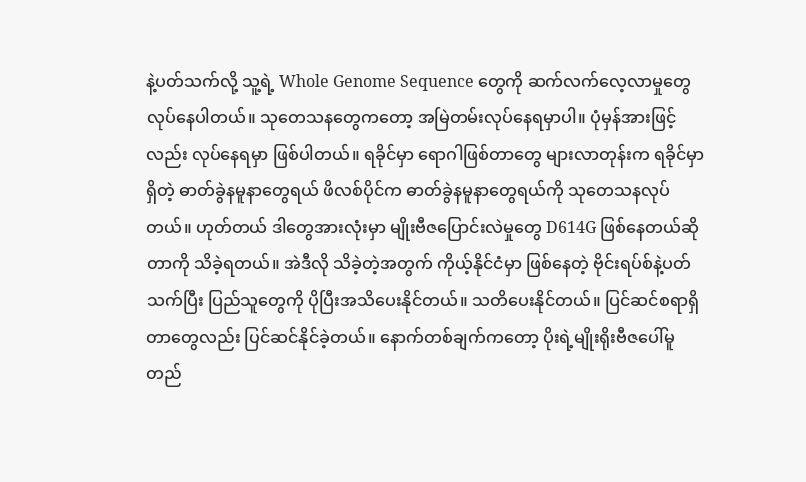နဲ့ပတ်သက်လို့ သူ့ရဲ့ Whole Genome Sequence တွေကို ဆက်လက်လေ့လာမှုတွေ လုပ်နေပါတယ်။ သုတေသနတွေကတော့ အမြဲတမ်းလုပ်နေရမှာပါ။ ပုံမှန်အားဖြင့်လည်း လုပ်နေရမှာ ဖြစ်ပါတယ်။ ရခိုင်မှာ ရောဂါဖြစ်တာတွေ များလာတုန်းက ရခိုင်မှာရှိတဲ့ ဓာတ်ခွဲနမူနာတွေရယ် ဖိလစ်ပိုင်က ဓာတ်ခွဲနမူနာတွေရယ်ကို သုတေသနလုပ်တယ်။ ဟုတ်တယ် ဒါတွေအားလုံးမှာ မျိုးဗီဇပြောင်းလဲမှုတွေ D614G ဖြစ်နေတယ်ဆိုတာကို သိခဲ့ရတယ်။ အဲဒီလို သိခဲ့တဲ့အတွက် ကိုယ့်နိုင်ငံမှာ ဖြစ်နေတဲ့ ဗိုင်းရပ်စ်နဲ့ပတ်သက်ပြီး ပြည်သူတွေကို ပိုပြီးအသိပေးနိုင်တယ်။ သတိပေးနိုင်တယ်။ ပြင်ဆင်စရာရှိတာတွေလည်း ပြင်ဆင်နိုင်ခဲ့တယ်။ နောက်တစ်ချက်ကတော့ ပိုးရဲ့မျိုးရိုးဗီဇပေါ်မူတည်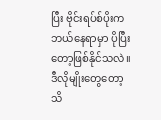ပြီး ဗိုင်းရပ်စ်ပိုးက ဘယ်နေရာမှာ ပိုပြီးတော့ဖြစ်နိုင်သလဲ။ ဒီလိုမျိုးတွေတော့ သိ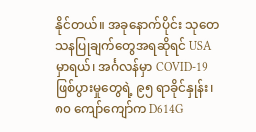နိုင်တယ်။ အခုနောက်ပိုင်း သုတေသနပြုချက်တွေအရဆိုရင် USA မှာရယ်၊ အင်္ဂလန်မှာ COVID-19 ဖြစ်ပွားမှုတွေရဲ့ ၉၅ ရာခိုင်နှုန်း၊ ၈၀ ကျော်ကျော်က D614G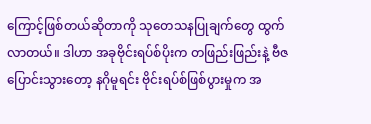ကြောင့်ဖြစ်တယ်ဆိုတာကို သုတေသနပြုချက်တွေ ထွက်လာတယ်။ ဒါဟာ အခုဗိုင်းရပ်စ်ပိုးက တဖြည်းဖြည်းနဲ့ ဗီဇပြောင်းသွားတော့ နဂိုမူရင်း ဗိုင်းရပ်စ်ဖြစ်ပွားမှုက အ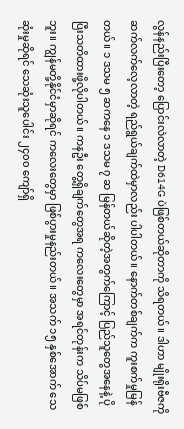လွန်နည်းပြီးတော့ ပြောင်းလဲလာတဲ့ D614G ပဲဖြစ်တယ်ဆိုတာကို သိရတယ်။ ဒါဟာ မျိုးရိုးဗီဇကို ဆက်လက်လေ့လာတဲ့ ရည်ရွယ်ချက်ထဲမှာလည်း ပါပါတယ်။ နောက်တစ်ချက်က ကူးစက်မှုမြန်တယ်။ ၁ ဒသမ ၅ ဆကနေ ၁ ဒသမ ၇ ဆ မြန်တယ်ဆိုတဲ့အတွက်ကြောင့် ပြည်သူတွေအနေနဲ့ ပိုပြီးသတိထားဖို့လိုပါတယ်။ ကနဦး တွေ့ရှိချက်တွေအရ ကလေးတွေမှာ အရင်တုန်းက သိပ်မဖြစ်ဘူး။ ကျွန်မတို့နိုင်ငံမှာဆိုရင် ကလေးတွေမှာ ဖြစ်ပွားမှုနည်းတယ်။ အသက် ၁၅ နှစ်အောက် သေဆုံးမှုဆိုရင် သေဆုံးသူပေါင်း ၂၄၀၀ ကျော်ရှိ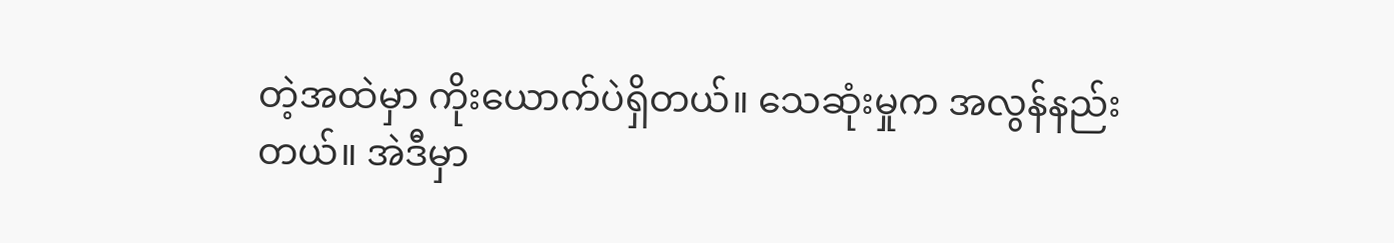တဲ့အထဲမှာ ကိုးယောက်ပဲရှိတယ်။ သေဆုံးမှုက အလွန်နည်းတယ်။ အဲဒီမှာ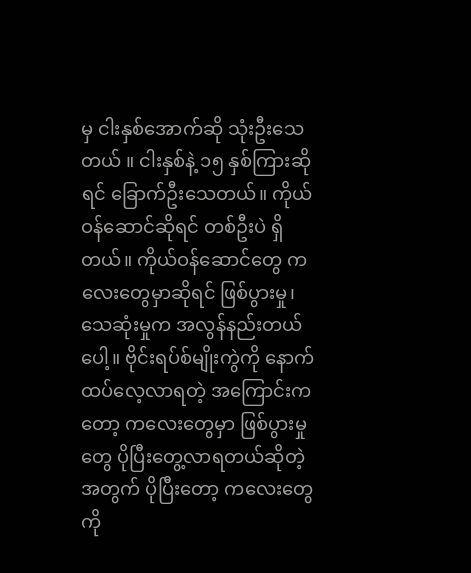မှ ငါးနှစ်အောက်ဆို သုံးဦးသေတယ် ။ ငါးနှစ်နဲ့ ၁၅ နှစ်ကြားဆိုရင် ခြောက်ဦးသေတယ်။ ကိုယ်ဝန်ဆောင်ဆိုရင် တစ်ဦးပဲ ရှိတယ်။ ကိုယ်ဝန်ဆောင်တွေ ကလေးတွေမှာဆိုရင် ဖြစ်ပွားမှု၊ သေဆုံးမှုက အလွန်နည်းတယ်ပေါ့။ ဗိုင်းရပ်စ်မျိုးကွဲကို နောက်ထပ်လေ့လာရတဲ့ အကြောင်းကတော့ ကလေးတွေမှာ ဖြစ်ပွားမှုတွေ ပိုပြီးတွေ့လာရတယ်ဆိုတဲ့အတွက် ပိုပြီးတော့ ကလေးတွေကို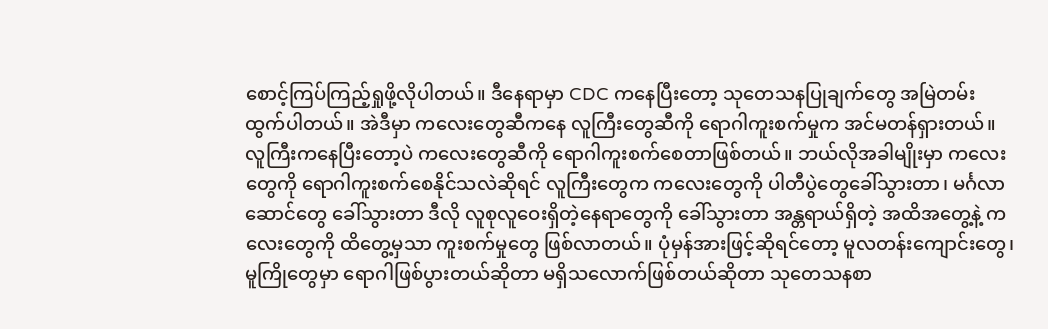စောင့်ကြပ်ကြည့်ရှုဖို့လိုပါတယ်။ ဒီနေရာမှာ CDC ကနေပြီးတော့ သုတေသနပြုချက်တွေ အမြဲတမ်း ထွက်ပါတယ်။ အဲဒီမှာ ကလေးတွေဆီကနေ လူကြီးတွေဆီကို ရောဂါကူးစက်မှုက အင်မတန်ရှားတယ်။ လူကြီးကနေပြီးတော့ပဲ ကလေးတွေဆီကို ရောဂါကူးစက်စေတာဖြစ်တယ်။ ဘယ်လိုအခါမျိုးမှာ ကလေးတွေကို ရောဂါကူးစက်စေနိုင်သလဲဆိုရင် လူကြီးတွေက ကလေးတွေကို ပါတီပွဲတွေခေါ်သွားတာ၊ မင်္ဂလာဆောင်တွေ ခေါ်သွားတာ ဒီလို လူစုလူဝေးရှိတဲ့နေရာတွေကို ခေါ်သွားတာ အန္တရာယ်ရှိတဲ့ အထိအတွေ့နဲ့ ကလေးတွေကို ထိတွေ့မှသာ ကူးစက်မှုတွေ ဖြစ်လာတယ်။ ပုံမှန်အားဖြင့်ဆိုရင်တော့ မူလတန်းကျောင်းတွေ၊ မူကြိုတွေမှာ ရောဂါဖြစ်ပွားတယ်ဆိုတာ မရှိသလောက်ဖြစ်တယ်ဆိုတာ သုတေသနစာ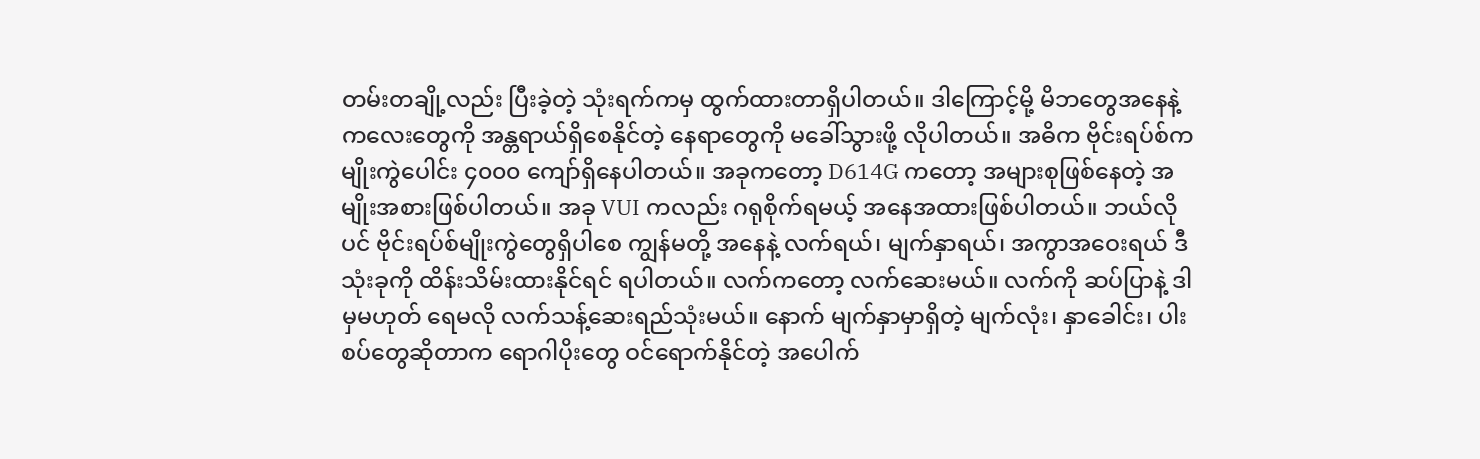တမ်းတချို့လည်း ပြီးခဲ့တဲ့ သုံးရက်ကမှ ထွက်ထားတာရှိပါတယ်။ ဒါကြောင့်မို့ မိဘတွေအနေနဲ့ ကလေးတွေကို အန္တရာယ်ရှိစေနိုင်တဲ့ နေရာတွေကို မခေါ်သွားဖို့ လိုပါတယ်။ အဓိက ဗိုင်းရပ်စ်က မျိုးကွဲပေါင်း ၄၀၀၀ ကျော်ရှိနေပါတယ်။ အခုကတော့ D614G ကတော့ အများစုဖြစ်နေတဲ့ အမျိုးအစားဖြစ်ပါတယ်။ အခု VUI ကလည်း ဂရုစိုက်ရမယ့် အနေအထားဖြစ်ပါတယ်။ ဘယ်လိုပင် ဗိုင်းရပ်စ်မျိုးကွဲတွေရှိပါစေ ကျွန်မတို့ အနေနဲ့ လက်ရယ်၊ မျက်နှာရယ်၊ အကွာအဝေးရယ် ဒီသုံးခုကို ထိန်းသိမ်းထားနိုင်ရင် ရပါတယ်။ လက်ကတော့ လက်ဆေးမယ်။ လက်ကို ဆပ်ပြာနဲ့ ဒါမှမဟုတ် ရေမလို လက်သန့်ဆေးရည်သုံးမယ်။ နောက် မျက်နှာမှာရှိတဲ့ မျက်လုံး၊ နှာခေါင်း၊ ပါးစပ်တွေဆိုတာက ရောဂါပိုးတွေ ဝင်ရောက်နိုင်တဲ့ အပေါက်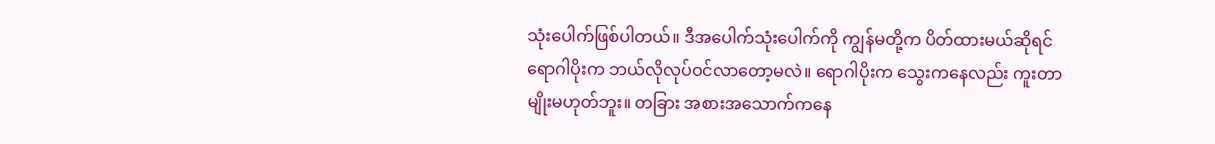သုံးပေါက်ဖြစ်ပါတယ်။ ဒီအပေါက်သုံးပေါက်ကို ကျွန်မတို့က ပိတ်ထားမယ်ဆိုရင် ရောဂါပိုးက ဘယ်လိုလုပ်ဝင်လာတော့မလဲ။ ရောဂါပိုးက သွေးကနေလည်း ကူးတာမျိုးမဟုတ်ဘူး။ တခြား အစားအသောက်ကနေ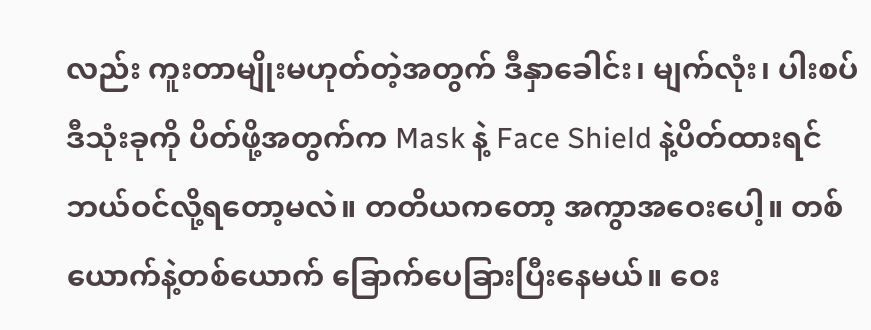လည်း ကူးတာမျိုးမဟုတ်တဲ့အတွက် ဒီနှာခေါင်း၊ မျက်လုံး၊ ပါးစပ် ဒီသုံးခုကို ပိတ်ဖို့အတွက်က Mask နဲ့ Face Shield နဲ့ပိတ်ထားရင် ဘယ်ဝင်လို့ရတော့မလဲ။ တတိယကတော့ အကွာအဝေးပေါ့။ တစ်ယောက်နဲ့တစ်ယောက် ခြောက်ပေခြားပြီးနေမယ်။ ဝေး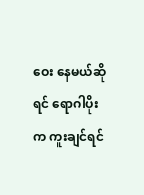ဝေး နေမယ်ဆိုရင် ရောဂါပိုးက ကူးချင်ရင်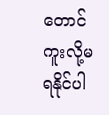တောင် ကူးလို့မရနိုင်ပါ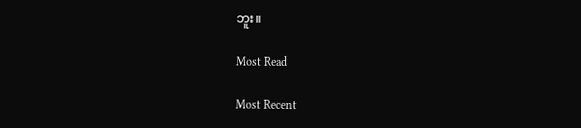ဘူး။

Most Read

Most Recent